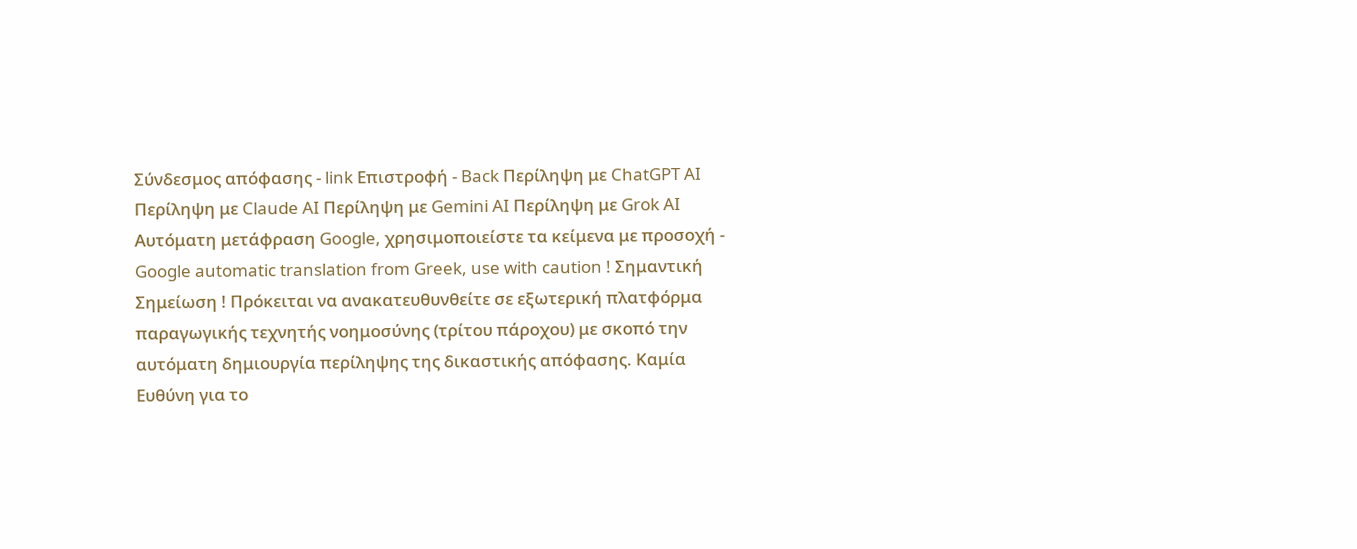Σύνδεσμος απόφασης - link Επιστροφή - Back Περίληψη με ChatGPT AI Περίληψη με Claude AI Περίληψη με Gemini AI Περίληψη με Grok AI Αυτόματη μετάφραση Google, χρησιμοποιείστε τα κείμενα με προσοχή - Google automatic translation from Greek, use with caution ! Σημαντική Σημείωση ! Πρόκειται να ανακατευθυνθείτε σε εξωτερική πλατφόρμα παραγωγικής τεχνητής νοημοσύνης (τρίτου πάροχου) με σκοπό την αυτόματη δημιουργία περίληψης της δικαστικής απόφασης. Καμία Ευθύνη για το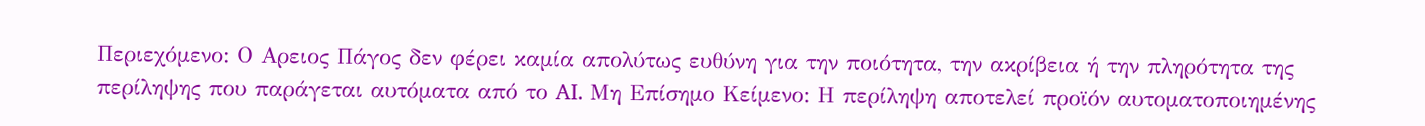Περιεχόμενο: Ο Αρειος Πάγος δεν φέρει καμία απολύτως ευθύνη για την ποιότητα, την ακρίβεια ή την πληρότητα της περίληψης που παράγεται αυτόματα από το AI. Μη Επίσημο Κείμενο: Η περίληψη αποτελεί προϊόν αυτοματοποιημένης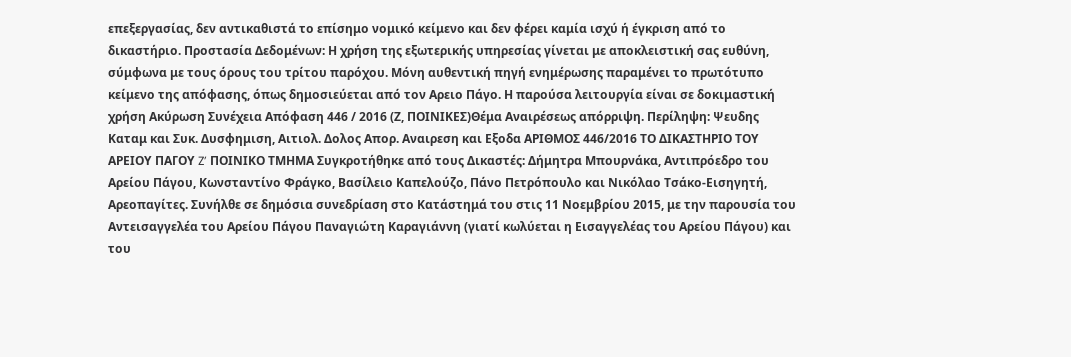επεξεργασίας, δεν αντικαθιστά το επίσημο νομικό κείμενο και δεν φέρει καμία ισχύ ή έγκριση από το δικαστήριο. Προστασία Δεδομένων: Η χρήση της εξωτερικής υπηρεσίας γίνεται με αποκλειστική σας ευθύνη, σύμφωνα με τους όρους του τρίτου παρόχου. Μόνη αυθεντική πηγή ενημέρωσης παραμένει το πρωτότυπο κείμενο της απόφασης, όπως δημοσιεύεται από τον Αρειο Πάγο. Η παρούσα λειτουργία είναι σε δοκιμαστική χρήση Ακύρωση Συνέχεια Απόφαση 446 / 2016 (Ζ, ΠΟΙΝΙΚΕΣ)Θέμα Αναιρέσεως απόρριψη. Περίληψη: Ψευδης Καταμ και Συκ. Δυσφημιση, Αιτιολ. Δολος Απορ. Αναιρεση και Εξοδα ΑΡΙΘΜΟΣ 446/2016 ΤΟ ΔΙΚΑΣΤΗΡΙΟ ΤΟΥ ΑΡΕΙΟΥ ΠΑΓΟΥ Z’ ΠΟΙΝΙΚΟ ΤΜΗΜΑ Συγκροτήθηκε από τους Δικαστές: Δήμητρα Μπουρνάκα, Αντιπρόεδρο του Αρείου Πάγου, Κωνσταντίνο Φράγκο, Βασίλειο Καπελούζο, Πάνο Πετρόπουλο και Νικόλαο Τσάκο-Εισηγητή, Αρεοπαγίτες. Συνήλθε σε δημόσια συνεδρίαση στο Κατάστημά του στις 11 Νοεμβρίου 2015, με την παρουσία του Αντεισαγγελέα του Αρείου Πάγου Παναγιώτη Καραγιάννη (γιατί κωλύεται η Εισαγγελέας του Αρείου Πάγου) και του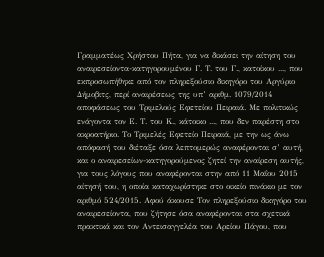Γραμματέως Χρήστου Πήτα, για να δικάσει την αίτηση του αναιρεσείοντα-κατηγορουμένου Γ. Τ. του Γ., κατοίκου ..., που εκπροσωπήθηκε από τον πληρεξούσιο δικηγόρο του Αργύριο Δήμοβιτς, περί αναιρέσεως της υπ’ αριθμ. 1079/2014 αποφάσεως του Τριμελούς Εφετείου Πειραιά. Με πολιτικώς ενάγοντα τον Ε. Τ. του Κ., κάτοικο ..., που δεν παρέστη στο ακροατήριο. Το Τριμελές Εφετείο Πειραιά, με την ως άνω απόφασή του διέταξε όσα λεπτομερώς αναφέρονται σ’ αυτή, και ο αναιρεσείων-κατηγορούμενος ζητεί την αναίρεση αυτής, για τους λόγους που αναφέρονται στην από 11 Μαΐου 2015 αίτησή του, η οποία καταχωρίστηκε στο οικείο πινάκιο με τον αριθμό 524/2015. Αφού άκουσε Τον πληρεξούσιο δικηγόρο του αναιρεσείοντα, που ζήτησε όσα αναφέρονται στα σχετικά πρακτικά και τον Αντεισαγγελέα του Αρείου Πάγου, που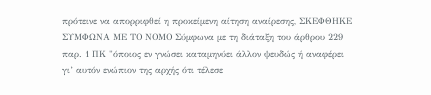πρότεινε να απορριφθεί η προκείμενη αίτηση αναίρεσης, ΣΚΕΦΘΗΚΕ ΣΥΜΦΩΝΑ ΜΕ ΤΟ ΝΟΜΟ Σύμφωνα με τη διάταξη του άρθρου 229 παρ. 1 ΠΚ "όποιος εν γνώσει καταμηνύει άλλον ψευδώς ή αναφέρει γι’ αυτόν ενώπιον της αρχής ότι τέλεσε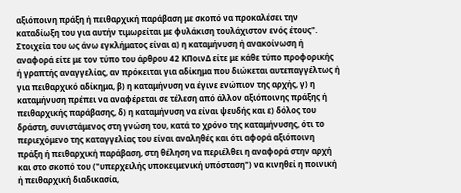αξιόποινη πράξη ή πειθαρχική παράβαση με σκοπό να προκαλέσει την καταδίωξη του για αυτήν τιμωρείται με φυλάκιση τουλάχιστον ενός έτους". Στοιχεία του ως άνω εγκλήματος είναι α) η καταμήνυση ή ανακοίνωση ή αναφορά είτε με τον τύπο του άρθρου 42 ΚΠοινΔ είτε με κάθε τύπο προφορικής ή γραπτής αναγγελίας, αν πρόκειται για αδίκημα που διώκεται αυτεπαγγέλτως ή για πειθαρχικό αδίκημα, β) η καταμήνυση να έγινε ενώπιον της αρχής, γ) η καταμήνυση πρέπει να αναφέρεται σε τέλεση από άλλον αξιόποινης πράξης ή πειθαρχικής παράβασης, δ) η καταμήνυση να είναι ψευδής και ε) δόλος του δράστη, συνιστάμενος στη γνώση του, κατά το χρόνο της καταμήνυσης, ότι το περιεχόμενο της καταγγελίας του είναι αναληθές και ότι αφορά αξιόποινη πράξη ή πειθαρχική παράβαση, στη θέληση να περιέλθει η αναφορά στην αρχή και στο σκοπό του ("υπερχειλής υποκειμενική υπόσταση") να κινηθεί η ποινική ή πειθαρχική διαδικασία,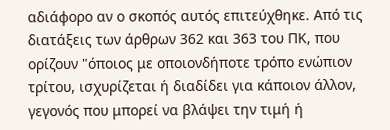αδιάφορο αν ο σκοπός αυτός επιτεύχθηκε. Από τις διατάξεις των άρθρων 362 και 363 του ΠΚ, που ορίζουν "όποιος με οποιονδήποτε τρόπο ενώπιον τρίτου, ισχυρίζεται ή διαδίδει για κάποιον άλλον, γεγονός που μπορεί να βλάψει την τιμή ή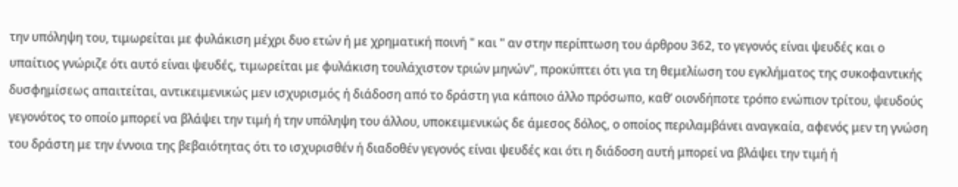την υπόληψη του, τιμωρείται με φυλάκιση μέχρι δυο ετών ή με χρηματική ποινή " και " αν στην περίπτωση του άρθρου 362, το γεγονός είναι ψευδές και ο υπαίτιος γνώριζε ότι αυτό είναι ψευδές, τιμωρείται με φυλάκιση τουλάχιστον τριών μηνών", προκύπτει ότι για τη θεμελίωση του εγκλήματος της συκοφαντικής δυσφημίσεως απαιτείται, αντικειμενικώς μεν ισχυρισμός ή διάδοση από το δράστη για κάποιο άλλο πρόσωπο, καθ’ οιονδήποτε τρόπο ενώπιον τρίτου, ψευδούς γεγονότος το οποίο μπορεί να βλάψει την τιμή ή την υπόληψη του άλλου, υποκειμενικώς δε άμεσος δόλος, ο οποίος περιλαμβάνει αναγκαία, αφενός μεν τη γνώση του δράστη με την έννοια της βεβαιότητας ότι το ισχυρισθέν ή διαδοθέν γεγονός είναι ψευδές και ότι η διάδοση αυτή μπορεί να βλάψει την τιμή ή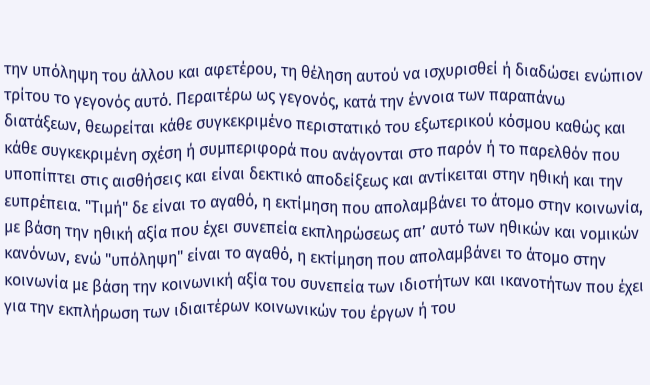την υπόληψη του άλλου και αφετέρου, τη θέληση αυτού να ισχυρισθεί ή διαδώσει ενώπιον τρίτου το γεγονός αυτό. Περαιτέρω ως γεγονός, κατά την έννοια των παραπάνω διατάξεων, θεωρείται κάθε συγκεκριμένο περιστατικό του εξωτερικού κόσμου καθώς και κάθε συγκεκριμένη σχέση ή συμπεριφορά που ανάγονται στο παρόν ή το παρελθόν που υποπίπτει στις αισθήσεις και είναι δεκτικό αποδείξεως και αντίκειται στην ηθική και την ευπρέπεια. "Τιμή" δε είναι το αγαθό, η εκτίμηση που απολαμβάνει το άτομο στην κοινωνία, με βάση την ηθική αξία που έχει συνεπεία εκπληρώσεως απ’ αυτό των ηθικών και νομικών κανόνων, ενώ "υπόληψη" είναι το αγαθό, η εκτίμηση που απολαμβάνει το άτομο στην κοινωνία με βάση την κοινωνική αξία του συνεπεία των ιδιοτήτων και ικανοτήτων που έχει για την εκπλήρωση των ιδιαιτέρων κοινωνικών του έργων ή του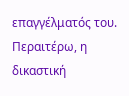επαγγέλματός του. Περαιτέρω, η δικαστική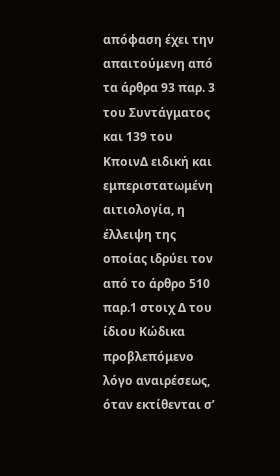απόφαση έχει την απαιτούμενη από τα άρθρα 93 παρ. 3 του Συντάγματος και 139 του ΚποινΔ ειδική και εμπεριστατωμένη αιτιολογία, η έλλειψη της οποίας ιδρύει τον από το άρθρο 510 παρ.1 στοιχ Δ του ίδιου Κώδικα προβλεπόμενο λόγο αναιρέσεως, όταν εκτίθενται σ’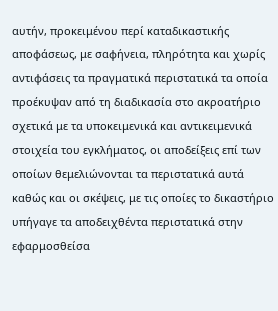αυτήν, προκειμένου περί καταδικαστικής αποφάσεως, με σαφήνεια, πληρότητα και χωρίς αντιφάσεις τα πραγματικά περιστατικά τα οποία προέκυψαν από τη διαδικασία στο ακροατήριο σχετικά με τα υποκειμενικά και αντικειμενικά στοιχεία του εγκλήματος, οι αποδείξεις επί των οποίων θεμελιώνονται τα περιστατικά αυτά καθώς και οι σκέψεις, με τις οποίες το δικαστήριο υπήγαγε τα αποδειχθέντα περιστατικά στην εφαρμοσθείσα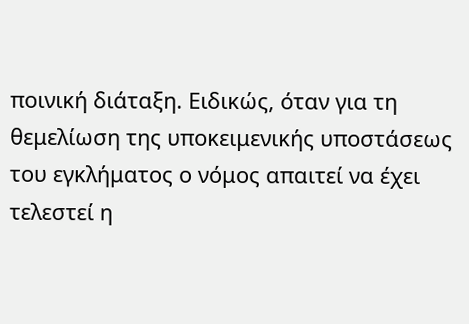ποινική διάταξη. Ειδικώς, όταν για τη θεμελίωση της υποκειμενικής υποστάσεως του εγκλήματος ο νόμος απαιτεί να έχει τελεστεί η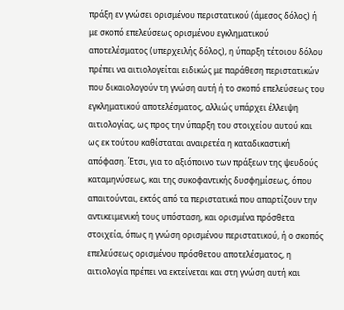πράξη εν γνώσει ορισμένου περιστατικού (άμεσος δόλος) ή με σκοπό επελεύσεως ορισμένου εγκληματικού αποτελέσματος (υπερχειλής δόλος), η ύπαρξη τέτοιου δόλου πρέπει να αιτιολογείται ειδικώς με παράθεση περιστατικών που δικαιολογούν τη γνώση αυτή ή το σκοπό επελεύσεως του εγκληματικού αποτελέσματος, αλλιώς υπάρχει έλλειψη αιτιολογίας, ως προς την ύπαρξη του στοιχείου αυτού και ως εκ τούτου καθίσταται αναιρετέα η καταδικαστική απόφαση. Έτσι, για το αξιόποινο των πράξεων της ψευδούς καταμηνύσεως, και της συκοφαντικής δυσφημίσεως, όπου απαιτούνται, εκτός από τα περιστατικά που απαρτίζουν την αντικειμενική τους υπόσταση, και ορισμένα πρόσθετα στοιχεία, όπως η γνώση ορισμένου περιστατικού, ή ο σκοπός επελεύσεως ορισμένου πρόσθετου αποτελέσματος, η αιτιολογία πρέπει να εκτείνεται και στη γνώση αυτή και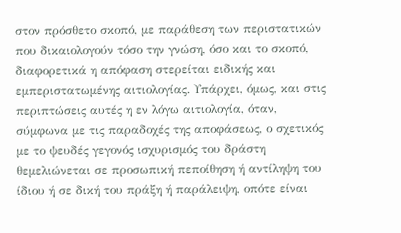στον πρόσθετο σκοπό, με παράθεση των περιστατικών που δικαιολογούν τόσο την γνώση, όσο και το σκοπό, διαφορετικά η απόφαση στερείται ειδικής και εμπεριστατωμένης αιτιολογίας. Υπάρχει, όμως, και στις περιπτώσεις αυτές η εν λόγω αιτιολογία, όταν, σύμφωνα με τις παραδοχές της αποφάσεως, ο σχετικός με το ψευδές γεγονός ισχυρισμός του δράστη θεμελιώνεται σε προσωπική πεποίθηση ή αντίληψη του ίδιου ή σε δική του πράξη ή παράλειψη, οπότε είναι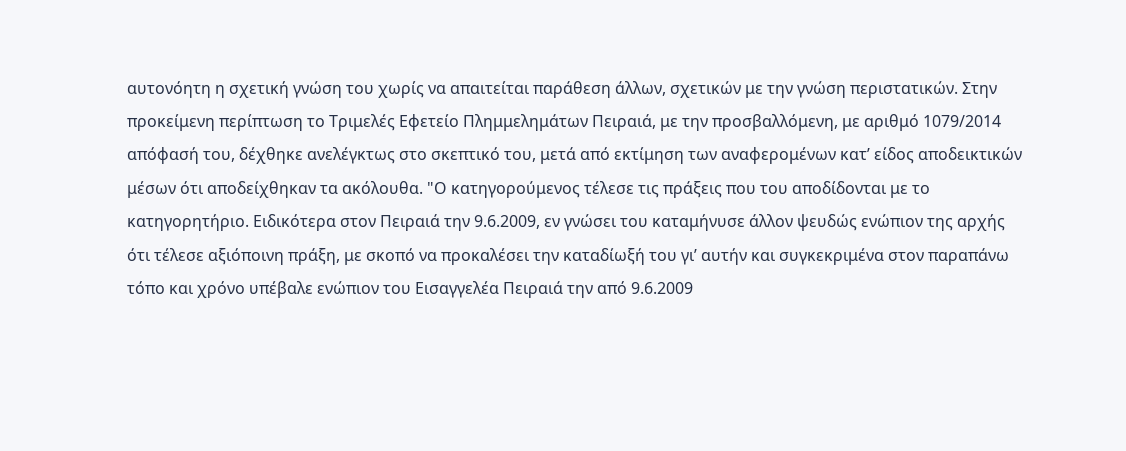αυτονόητη η σχετική γνώση του χωρίς να απαιτείται παράθεση άλλων, σχετικών με την γνώση περιστατικών. Στην προκείμενη περίπτωση το Τριμελές Εφετείο Πλημμελημάτων Πειραιά, με την προσβαλλόμενη, με αριθμό 1079/2014 απόφασή του, δέχθηκε ανελέγκτως στο σκεπτικό του, μετά από εκτίμηση των αναφερομένων κατ’ είδος αποδεικτικών μέσων ότι αποδείχθηκαν τα ακόλουθα. "Ο κατηγορούμενος τέλεσε τις πράξεις που του αποδίδονται με το κατηγορητήριο. Ειδικότερα στον Πειραιά την 9.6.2009, εν γνώσει του καταμήνυσε άλλον ψευδώς ενώπιον της αρχής ότι τέλεσε αξιόποινη πράξη, με σκοπό να προκαλέσει την καταδίωξή του γι’ αυτήν και συγκεκριμένα στον παραπάνω τόπο και χρόνο υπέβαλε ενώπιον του Εισαγγελέα Πειραιά την από 9.6.2009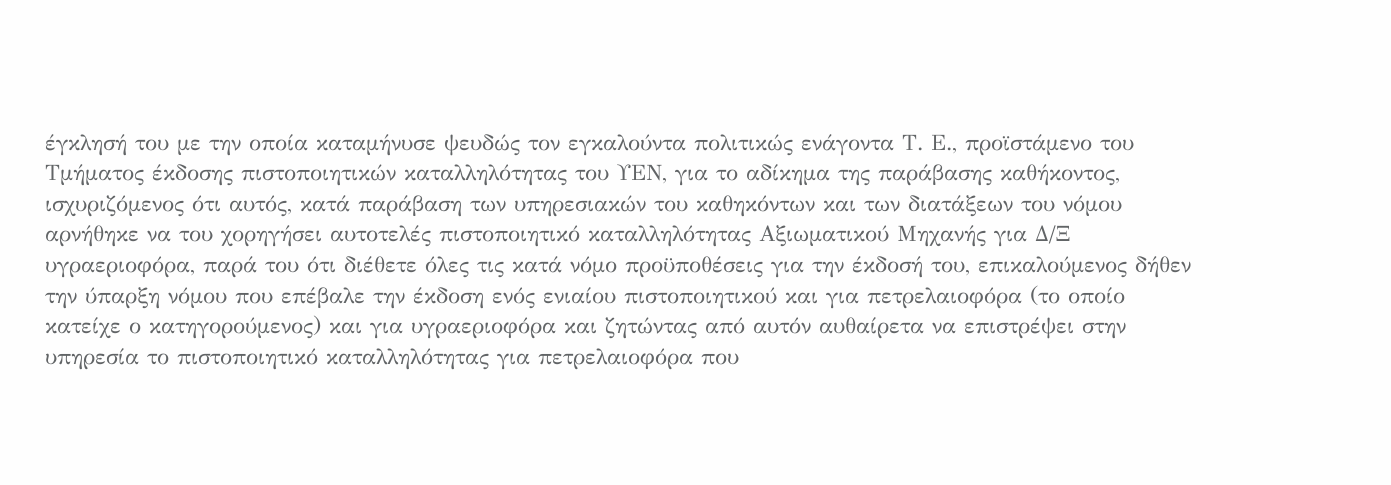έγκλησή του με την οποία καταμήνυσε ψευδώς τον εγκαλούντα πολιτικώς ενάγοντα Τ. Ε., προϊστάμενο του Τμήματος έκδοσης πιστοποιητικών καταλληλότητας του ΥΕΝ, για το αδίκημα της παράβασης καθήκοντος, ισχυριζόμενος ότι αυτός, κατά παράβαση των υπηρεσιακών του καθηκόντων και των διατάξεων του νόμου αρνήθηκε να του χορηγήσει αυτοτελές πιστοποιητικό καταλληλότητας Αξιωματικού Μηχανής για Δ/Ξ υγραεριοφόρα, παρά του ότι διέθετε όλες τις κατά νόμο προϋποθέσεις για την έκδοσή του, επικαλούμενος δήθεν την ύπαρξη νόμου που επέβαλε την έκδοση ενός ενιαίου πιστοποιητικού και για πετρελαιοφόρα (το οποίο κατείχε ο κατηγορούμενος) και για υγραεριοφόρα και ζητώντας από αυτόν αυθαίρετα να επιστρέψει στην υπηρεσία το πιστοποιητικό καταλληλότητας για πετρελαιοφόρα που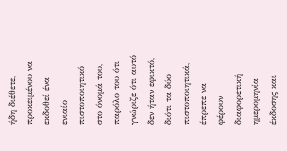ήδη διέθετε, προκειμένου να εκδοθεί ένα ενιαίο πιστοποιητικό στο όνομά του, παρόλο του ότι γνώριζε ότι αυτό δεν ήταν εφικτό, διότι τα δύο πιστοποιητικά, έπρεπε να φέρουν διαφορετική ημερομηνία έκδοσης και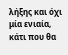λήξης και όχι μία ενιαία, κάτι που θα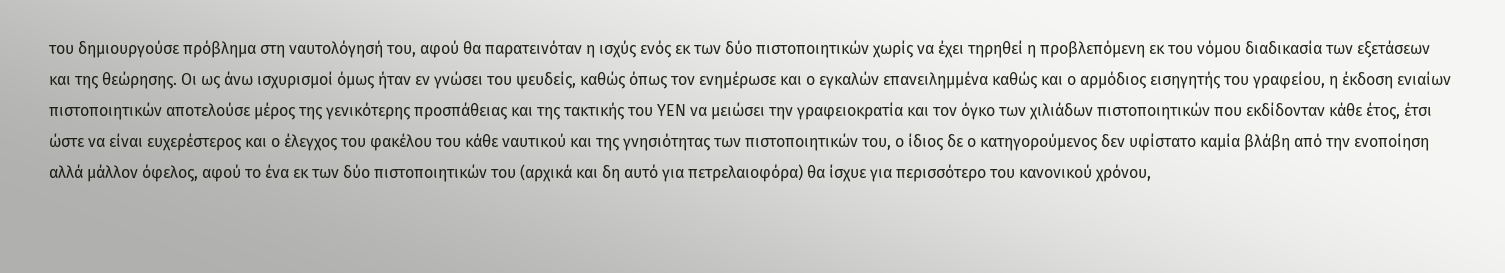του δημιουργούσε πρόβλημα στη ναυτολόγησή του, αφού θα παρατεινόταν η ισχύς ενός εκ των δύο πιστοποιητικών χωρίς να έχει τηρηθεί η προβλεπόμενη εκ του νόμου διαδικασία των εξετάσεων και της θεώρησης. Οι ως άνω ισχυρισμοί όμως ήταν εν γνώσει του ψευδείς, καθώς όπως τον ενημέρωσε και ο εγκαλών επανειλημμένα καθώς και ο αρμόδιος εισηγητής του γραφείου, η έκδοση ενιαίων πιστοποιητικών αποτελούσε μέρος της γενικότερης προσπάθειας και της τακτικής του ΥΕΝ να μειώσει την γραφειοκρατία και τον όγκο των χιλιάδων πιστοποιητικών που εκδίδονταν κάθε έτος, έτσι ώστε να είναι ευχερέστερος και ο έλεγχος του φακέλου του κάθε ναυτικού και της γνησιότητας των πιστοποιητικών του, ο ίδιος δε ο κατηγορούμενος δεν υφίστατο καμία βλάβη από την ενοποίηση αλλά μάλλον όφελος, αφού το ένα εκ των δύο πιστοποιητικών του (αρχικά και δη αυτό για πετρελαιοφόρα) θα ίσχυε για περισσότερο του κανονικού χρόνου,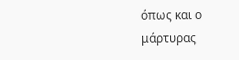όπως και ο μάρτυρας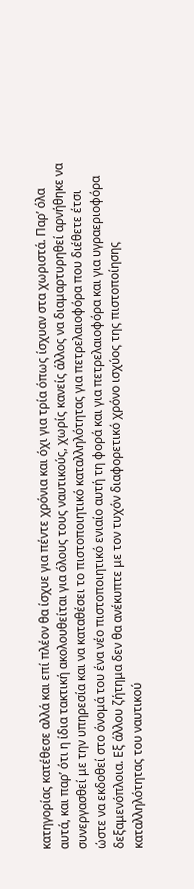κατηγορίας κατέθεσε αλλά και επί πλέον θα ίσχυε για πέντε χρόνια και όχι για τρία όπως ίσχυαν στα χωριστά. Παρ’ όλα αυτά, και παρ’ ότι η ίδια τακτική ακολουθείται για όλους τους ναυτικούς, χωρίς κανείς άλλος να διαμαρτυρηθεί αρνήθηκε να συνεργασθεί με την υπηρεσία και να καταθέσει το πιστοποιητικό καταλληλότητας για πετρελαιοφόρα που διέθετε έτσι ώστε να εκδοθεί στο όνομά του ένα νέο πιστοποιητικό ενιαίο αυτή τη φορά και για πετρελαιοφόρα και για υγραεριοφόρα δεξαμενόπλοια. Εξ άλλου ζήτημα δεν θα ανέκυπτε με τον τυχόν διαφορετικό χρόνο ισχύος της πιστοποίησης καταλληλότητας του ναυτικού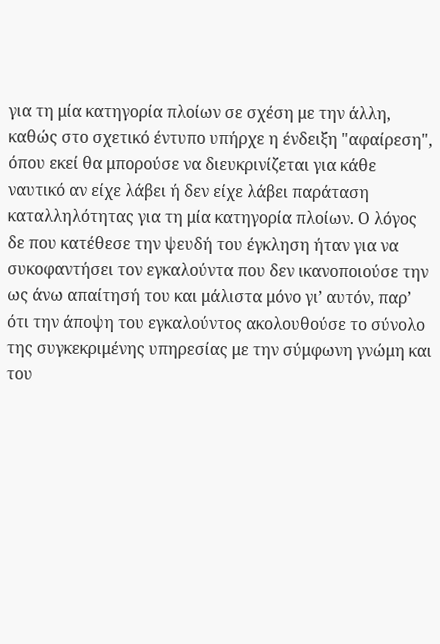για τη μία κατηγορία πλοίων σε σχέση με την άλλη, καθώς στο σχετικό έντυπο υπήρχε η ένδειξη "αφαίρεση", όπου εκεί θα μπορούσε να διευκρινίζεται για κάθε ναυτικό αν είχε λάβει ή δεν είχε λάβει παράταση καταλληλότητας για τη μία κατηγορία πλοίων. Ο λόγος δε που κατέθεσε την ψευδή του έγκληση ήταν για να συκοφαντήσει τον εγκαλούντα που δεν ικανοποιούσε την ως άνω απαίτησή του και μάλιστα μόνο γι’ αυτόν, παρ’ ότι την άποψη του εγκαλούντος ακολουθούσε το σύνολο της συγκεκριμένης υπηρεσίας με την σύμφωνη γνώμη και του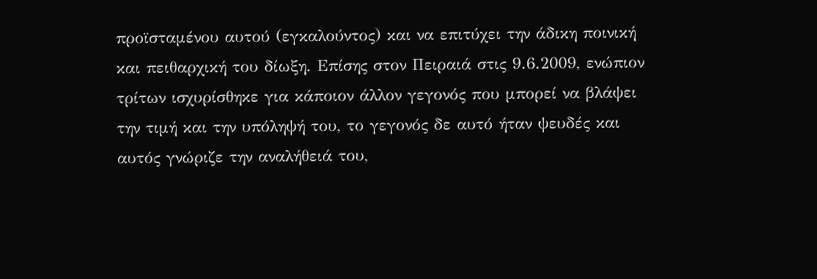προϊσταμένου αυτού (εγκαλούντος) και να επιτύχει την άδικη ποινική και πειθαρχική του δίωξη. Επίσης στον Πειραιά στις 9.6.2009, ενώπιον τρίτων ισχυρίσθηκε για κάποιον άλλον γεγονός που μπορεί να βλάψει την τιμή και την υπόληψή του, το γεγονός δε αυτό ήταν ψευδές και αυτός γνώριζε την αναλήθειά του,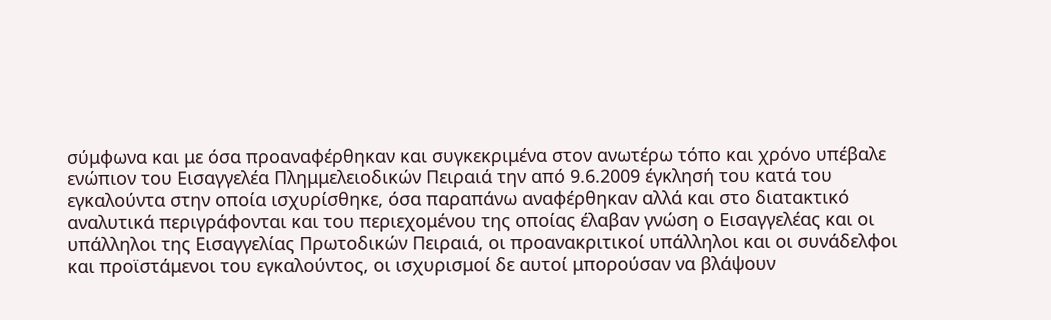σύμφωνα και με όσα προαναφέρθηκαν και συγκεκριμένα στον ανωτέρω τόπο και χρόνο υπέβαλε ενώπιον του Εισαγγελέα Πλημμελειοδικών Πειραιά την από 9.6.2009 έγκλησή του κατά του εγκαλούντα στην οποία ισχυρίσθηκε, όσα παραπάνω αναφέρθηκαν αλλά και στο διατακτικό αναλυτικά περιγράφονται και του περιεχομένου της οποίας έλαβαν γνώση ο Εισαγγελέας και οι υπάλληλοι της Εισαγγελίας Πρωτοδικών Πειραιά, οι προανακριτικοί υπάλληλοι και οι συνάδελφοι και προϊστάμενοι του εγκαλούντος, οι ισχυρισμοί δε αυτοί μπορούσαν να βλάψουν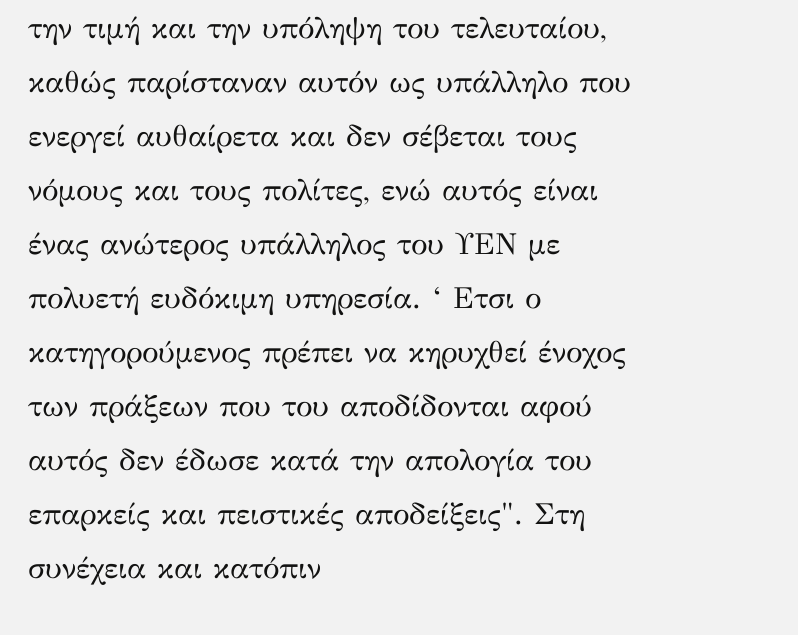την τιμή και την υπόληψη του τελευταίου, καθώς παρίσταναν αυτόν ως υπάλληλο που ενεργεί αυθαίρετα και δεν σέβεται τους νόμους και τους πολίτες, ενώ αυτός είναι ένας ανώτερος υπάλληλος του ΥΕΝ με πολυετή ευδόκιμη υπηρεσία. ‘ Ετσι ο κατηγορούμενος πρέπει να κηρυχθεί ένοχος των πράξεων που του αποδίδονται αφού αυτός δεν έδωσε κατά την απολογία του επαρκείς και πειστικές αποδείξεις". Στη συνέχεια και κατόπιν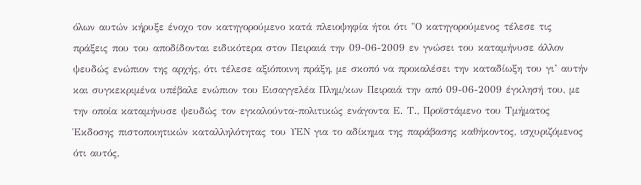όλων αυτών κήρυξε ένοχο τον κατηγορούμενο κατά πλειοψηφία ήτοι ότι "Ο κατηγορούμενος τέλεσε τις πράξεις που του αποδίδονται ειδικότερα στον Πειραιά την 09-06-2009 εν γνώσει του καταμήνυσε άλλον ψευδώς ενώπιον της αρχής, ότι τέλεσε αξιόποινη πράξη, με σκοπό να προκαλέσει την καταδίωξη του γι’ αυτήν και συγκεκριμένα υπέβαλε ενώπιον του Εισαγγελέα Πλημ/κων Πειραιά την από 09-06-2009 έγκλησή του, με την οποία καταμήνυσε ψευδώς τον εγκαλούντα-πολιτικώς ενάγοντα Ε. Τ., Προϊστάμενο του Τμήματος Έκδοσης πιστοποιητικών καταλληλότητας του ΥΕΝ για το αδίκημα της παράβασης καθήκοντος, ισχυριζόμενος ότι αυτός,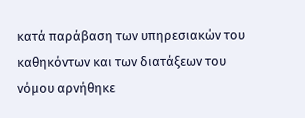κατά παράβαση των υπηρεσιακών του καθηκόντων και των διατάξεων του νόμου αρνήθηκε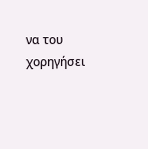να του χορηγήσει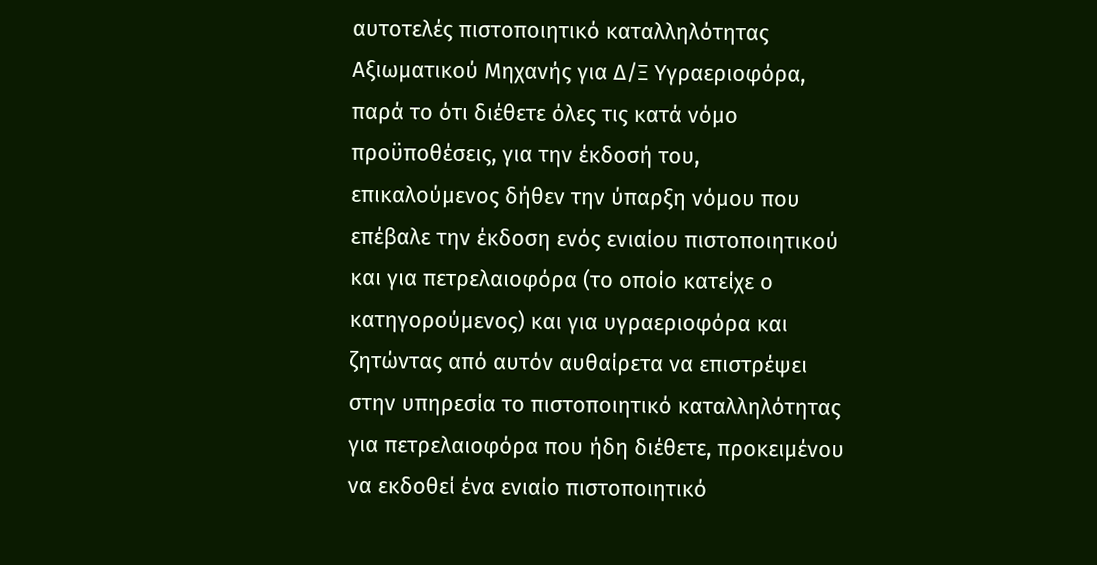αυτοτελές πιστοποιητικό καταλληλότητας Αξιωματικού Μηχανής για Δ/Ξ Υγραεριοφόρα, παρά το ότι διέθετε όλες τις κατά νόμο προϋποθέσεις, για την έκδοσή του, επικαλούμενος δήθεν την ύπαρξη νόμου που επέβαλε την έκδοση ενός ενιαίου πιστοποιητικού και για πετρελαιοφόρα (το οποίο κατείχε ο κατηγορούμενος) και για υγραεριοφόρα και ζητώντας από αυτόν αυθαίρετα να επιστρέψει στην υπηρεσία το πιστοποιητικό καταλληλότητας για πετρελαιοφόρα που ήδη διέθετε, προκειμένου να εκδοθεί ένα ενιαίο πιστοποιητικό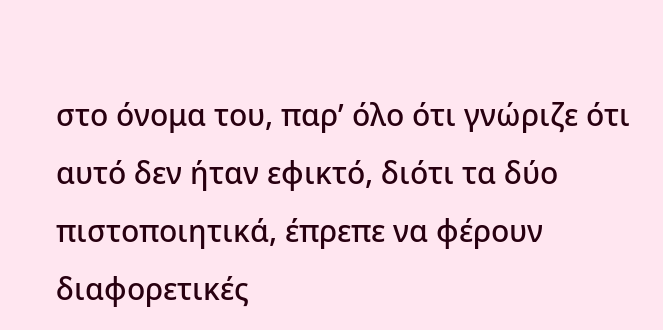στο όνομα του, παρ’ όλο ότι γνώριζε ότι αυτό δεν ήταν εφικτό, διότι τα δύο πιστοποιητικά, έπρεπε να φέρουν διαφορετικές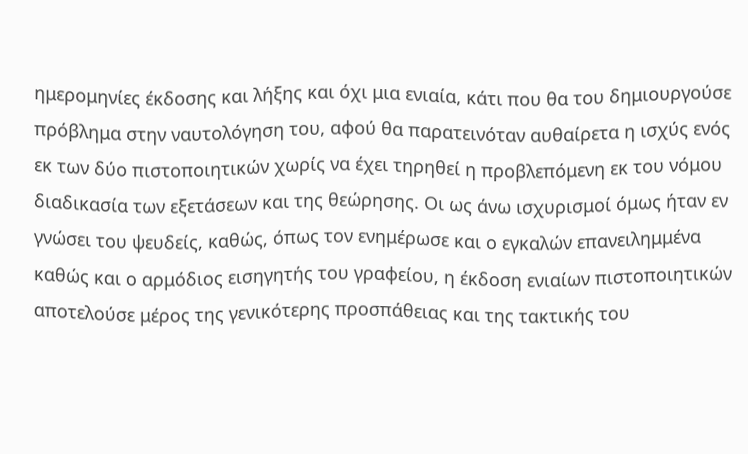ημερομηνίες έκδοσης και λήξης και όχι μια ενιαία, κάτι που θα του δημιουργούσε πρόβλημα στην ναυτολόγηση του, αφού θα παρατεινόταν αυθαίρετα η ισχύς ενός εκ των δύο πιστοποιητικών χωρίς να έχει τηρηθεί η προβλεπόμενη εκ του νόμου διαδικασία των εξετάσεων και της θεώρησης. Οι ως άνω ισχυρισμοί όμως ήταν εν γνώσει του ψευδείς, καθώς, όπως τον ενημέρωσε και ο εγκαλών επανειλημμένα καθώς και ο αρμόδιος εισηγητής του γραφείου, η έκδοση ενιαίων πιστοποιητικών αποτελούσε μέρος της γενικότερης προσπάθειας και της τακτικής του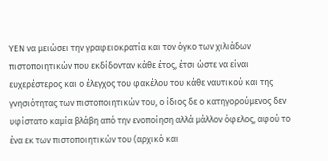ΥΕΝ να μειώσει την γραφειοκρατία και τον όγκο των χιλιάδων πιστοποιητικών που εκδίδονταν κάθε έτος, έτσι ώστε να είναι ευχερέστερος και ο έλεγχος του φακέλου του κάθε ναυτικού και της γνησιότητας των πιστοποιητικών του, ο ίδιος δε ο κατηγορούμενος δεν υφίστατο καμία βλάβη από την ενοποίηση αλλά μάλλον όφελος, αφού το ένα εκ των πιστοποιητικών του (αρχικό και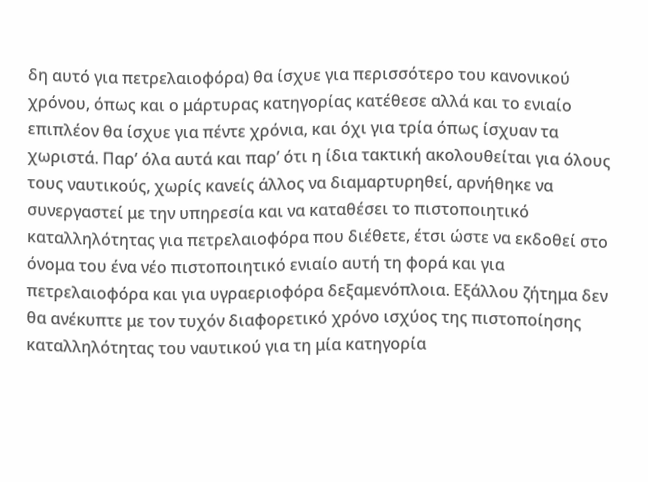δη αυτό για πετρελαιοφόρα) θα ίσχυε για περισσότερο του κανονικού χρόνου, όπως και ο μάρτυρας κατηγορίας κατέθεσε αλλά και το ενιαίο επιπλέον θα ίσχυε για πέντε χρόνια, και όχι για τρία όπως ίσχυαν τα χωριστά. Παρ’ όλα αυτά και παρ’ ότι η ίδια τακτική ακολουθείται για όλους τους ναυτικούς, χωρίς κανείς άλλος να διαμαρτυρηθεί, αρνήθηκε να συνεργαστεί με την υπηρεσία και να καταθέσει το πιστοποιητικό καταλληλότητας για πετρελαιοφόρα που διέθετε, έτσι ώστε να εκδοθεί στο όνομα του ένα νέο πιστοποιητικό ενιαίο αυτή τη φορά και για πετρελαιοφόρα και για υγραεριοφόρα δεξαμενόπλοια. Εξάλλου ζήτημα δεν θα ανέκυπτε με τον τυχόν διαφορετικό χρόνο ισχύος της πιστοποίησης καταλληλότητας του ναυτικού για τη μία κατηγορία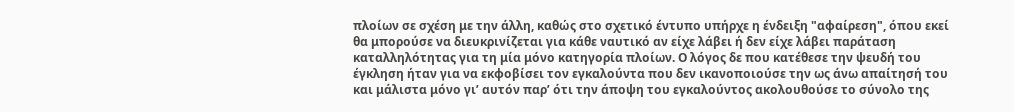πλοίων σε σχέση με την άλλη, καθώς στο σχετικό έντυπο υπήρχε η ένδειξη "αφαίρεση", όπου εκεί θα μπορούσε να διευκρινίζεται για κάθε ναυτικό αν είχε λάβει ή δεν είχε λάβει παράταση καταλληλότητας για τη μία μόνο κατηγορία πλοίων. Ο λόγος δε που κατέθεσε την ψευδή του έγκληση ήταν για να εκφοβίσει τον εγκαλούντα που δεν ικανοποιούσε την ως άνω απαίτησή του και μάλιστα μόνο γι’ αυτόν παρ’ ότι την άποψη του εγκαλούντος ακολουθούσε το σύνολο της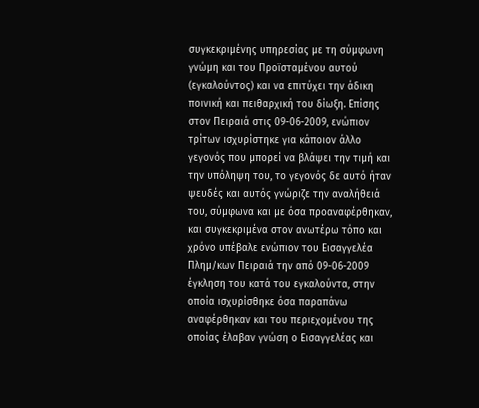συγκεκριμένης υπηρεσίας με τη σύμφωνη γνώμη και του Προϊσταμένου αυτού (εγκαλούντος) και να επιτύχει την άδικη ποινική και πειθαρχική του δίωξη. Επίσης στον Πειραιά στις 09-06-2009, ενώπιον τρίτων ισχυρίστηκε για κάποιον άλλο γεγονός που μπορεί να βλάψει την τιμή και την υπόληψη του, το γεγονός δε αυτό ήταν ψευδές και αυτός γνώριζε την αναλήθειά του, σύμφωνα και με όσα προαναφέρθηκαν, και συγκεκριμένα στον ανωτέρω τόπο και χρόνο υπέβαλε ενώπιον του Εισαγγελέα Πλημ/κων Πειραιά την από 09-06-2009 έγκληση του κατά του εγκαλούντα, στην οποία ισχυρίσθηκε όσα παραπάνω αναφέρθηκαν και του περιεχομένου της οποίας έλαβαν γνώση ο Εισαγγελέας και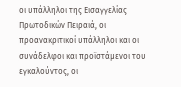οι υπάλληλοι της Εισαγγελίας Πρωτοδικών Πειραιά, οι προανακριτικοί υπάλληλοι και οι συνάδελφοι και προϊστάμενοι του εγκαλούντος, οι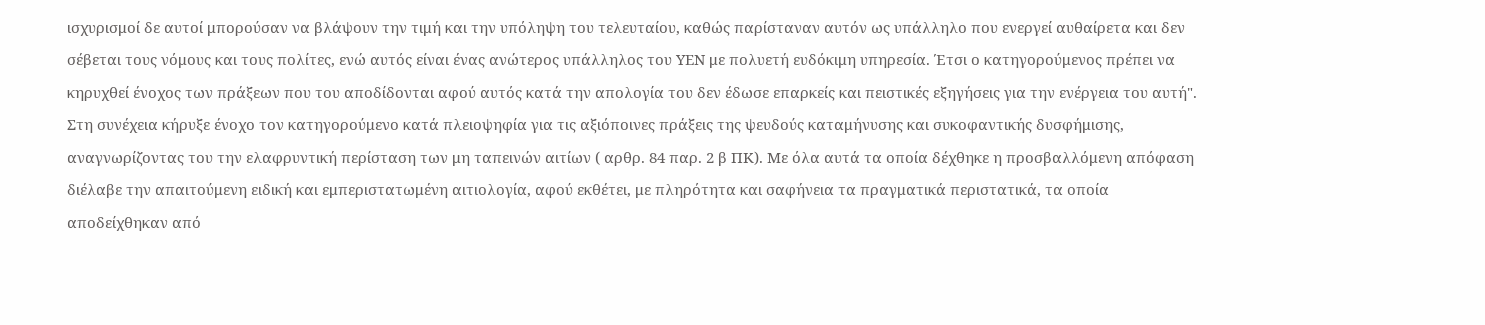ισχυρισμοί δε αυτοί μπορούσαν να βλάψουν την τιμή και την υπόληψη του τελευταίου, καθώς παρίσταναν αυτόν ως υπάλληλο που ενεργεί αυθαίρετα και δεν σέβεται τους νόμους και τους πολίτες, ενώ αυτός είναι ένας ανώτερος υπάλληλος του ΥΕΝ με πολυετή ευδόκιμη υπηρεσία. Έτσι ο κατηγορούμενος πρέπει να κηρυχθεί ένοχος των πράξεων που του αποδίδονται αφού αυτός κατά την απολογία του δεν έδωσε επαρκείς και πειστικές εξηγήσεις για την ενέργεια του αυτή". Στη συνέχεια κήρυξε ένοχο τον κατηγορούμενο κατά πλειοψηφία για τις αξιόποινες πράξεις της ψευδούς καταμήνυσης και συκοφαντικής δυσφήμισης, αναγνωρίζοντας του την ελαφρυντική περίσταση των μη ταπεινών αιτίων ( αρθρ. 84 παρ. 2 β ΠΚ). Με όλα αυτά τα οποία δέχθηκε η προσβαλλόμενη απόφαση διέλαβε την απαιτούμενη ειδική και εμπεριστατωμένη αιτιολογία, αφού εκθέτει, με πληρότητα και σαφήνεια τα πραγματικά περιστατικά, τα οποία αποδείχθηκαν από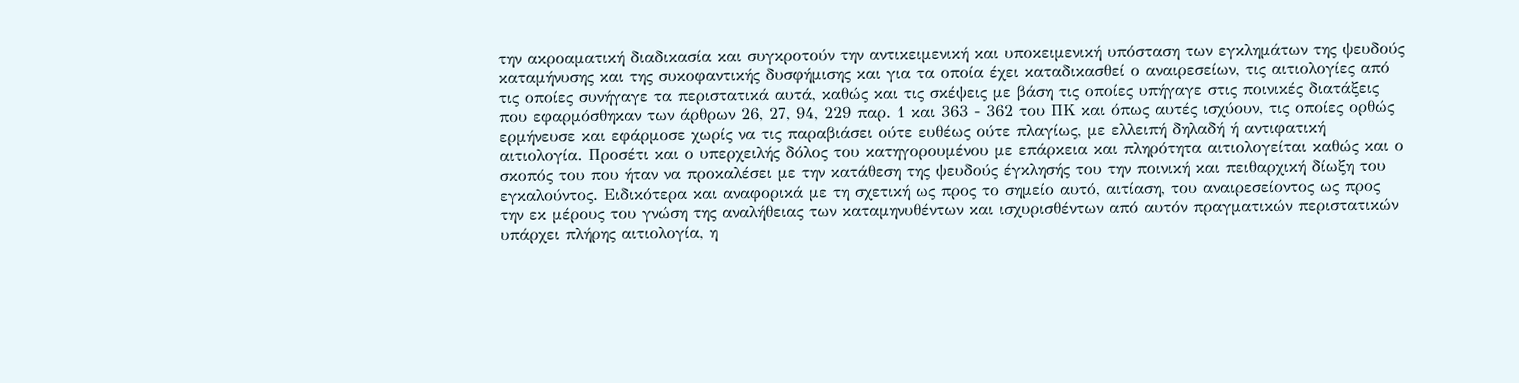την ακροαματική διαδικασία και συγκροτούν την αντικειμενική και υποκειμενική υπόσταση των εγκλημάτων της ψευδούς καταμήνυσης και της συκοφαντικής δυσφήμισης και για τα οποία έχει καταδικασθεί ο αναιρεσείων, τις αιτιολογίες από τις οποίες συνήγαγε τα περιστατικά αυτά, καθώς και τις σκέψεις με βάση τις οποίες υπήγαγε στις ποινικές διατάξεις που εφαρμόσθηκαν των άρθρων 26, 27, 94, 229 παρ. 1 και 363 - 362 του ΠΚ και όπως αυτές ισχύουν, τις οποίες ορθώς ερμήνευσε και εφάρμοσε χωρίς να τις παραβιάσει ούτε ευθέως ούτε πλαγίως, με ελλειπή δηλαδή ή αντιφατική αιτιολογία. Προσέτι και ο υπερχειλής δόλος του κατηγορουμένου με επάρκεια και πληρότητα αιτιολογείται καθώς και ο σκοπός του που ήταν να προκαλέσει με την κατάθεση της ψευδούς έγκλησής του την ποινική και πειθαρχική δίωξη του εγκαλούντος. Ειδικότερα και αναφορικά με τη σχετική ως προς το σημείο αυτό, αιτίαση, του αναιρεσείοντος ως προς την εκ μέρους του γνώση της αναλήθειας των καταμηνυθέντων και ισχυρισθέντων από αυτόν πραγματικών περιστατικών υπάρχει πλήρης αιτιολογία, η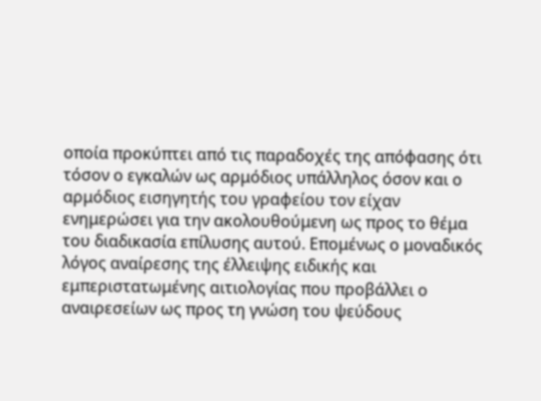οποία προκύπτει από τις παραδοχές της απόφασης ότι τόσον ο εγκαλών ως αρμόδιος υπάλληλος όσον και ο αρμόδιος εισηγητής του γραφείου τον είχαν ενημερώσει για την ακολουθούμενη ως προς το θέμα του διαδικασία επίλυσης αυτού. Επομένως ο μοναδικός λόγος αναίρεσης της έλλειψης ειδικής και εμπεριστατωμένης αιτιολογίας που προβάλλει ο αναιρεσείων ως προς τη γνώση του ψεύδους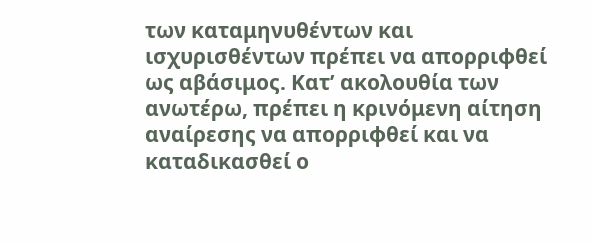των καταμηνυθέντων και ισχυρισθέντων πρέπει να απορριφθεί ως αβάσιμος. Κατ’ ακολουθία των ανωτέρω, πρέπει η κρινόμενη αίτηση αναίρεσης να απορριφθεί και να καταδικασθεί ο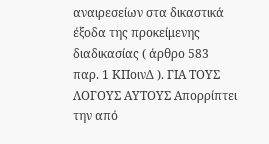αναιρεσείων στα δικαστικά έξοδα της προκείμενης διαδικασίας ( άρθρο 583 παρ. 1 ΚΠοινΔ ). ΓΙΑ ΤΟΥΣ ΛΟΓΟΥΣ ΑΥΤΟΥΣ Απορρίπτει την από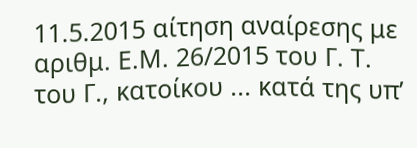11.5.2015 αίτηση αναίρεσης με αριθμ. Ε.Μ. 26/2015 του Γ. Τ. του Γ., κατοίκου ... κατά της υπ’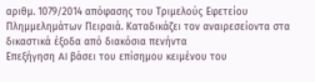αριθμ. 1079/2014 απόφασης του Τριμελούς Εφετείου Πλημμελημάτων Πειραιά. Καταδικάζει τον αναιρεσείοντα στα δικαστικά έξοδα από διακόσια πενήντα
Επεξήγηση AI βάσει του επίσημου κειμένου του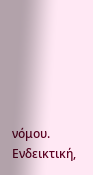νόμου. Ενδεικτική,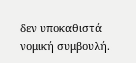δεν υποκαθιστά νομική συμβουλή.